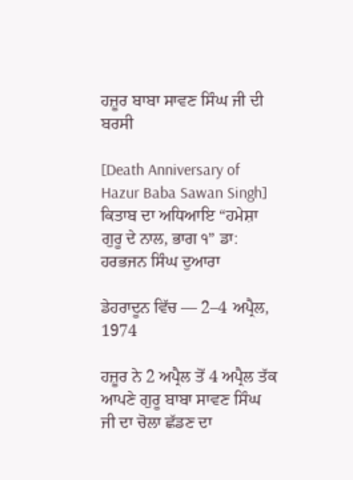ਹਜ਼ੂਰ ਬਾਬਾ ਸਾਵਣ ਸਿੰਘ ਜੀ ਦੀ ਬਰਸੀ

[Death Anniversary of Hazur Baba Sawan Singh]
ਕਿਤਾਬ ਦਾ ਅਧਿਆਇ “ਹਮੇਸ਼ਾ ਗੁਰੂ ਦੇ ਨਾਲ, ਭਾਗ ੧” ਡਾ: ਹਰਭਜਨ ਸਿੰਘ ਦੁਆਰਾ

ਡੇਹਰਾਦੂਨ ਵਿੱਚ — 2–4 ਅਪ੍ਰੈਲ, 1974

ਹਜ਼ੂਰ ਨੇ 2 ਅਪ੍ਰੈਲ ਤੋਂ 4 ਅਪ੍ਰੈਲ ਤੱਕ ਆਪਣੇ ਗੁਰੂ ਬਾਬਾ ਸਾਵਣ ਸਿੰਘ ਜੀ ਦਾ ਚੋਲਾ ਛੱਡਣ ਦਾ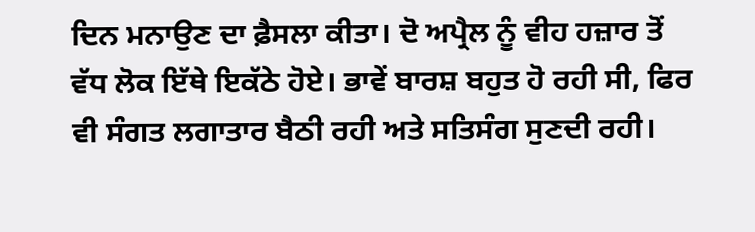ਦਿਨ ਮਨਾਉਣ ਦਾ ਫ਼ੈਸਲਾ ਕੀਤਾ। ਦੋ ਅਪ੍ਰੈਲ ਨੂੰ ਵੀਹ ਹਜ਼ਾਰ ਤੋਂ ਵੱਧ ਲੋਕ ਇੱਥੇ ਇਕੱਠੇ ਹੋਏ। ਭਾਵੇਂ ਬਾਰਸ਼ ਬਹੁਤ ਹੋ ਰਹੀ ਸੀ, ਫਿਰ ਵੀ ਸੰਗਤ ਲਗਾਤਾਰ ਬੈਠੀ ਰਹੀ ਅਤੇ ਸਤਿਸੰਗ ਸੁਣਦੀ ਰਹੀ।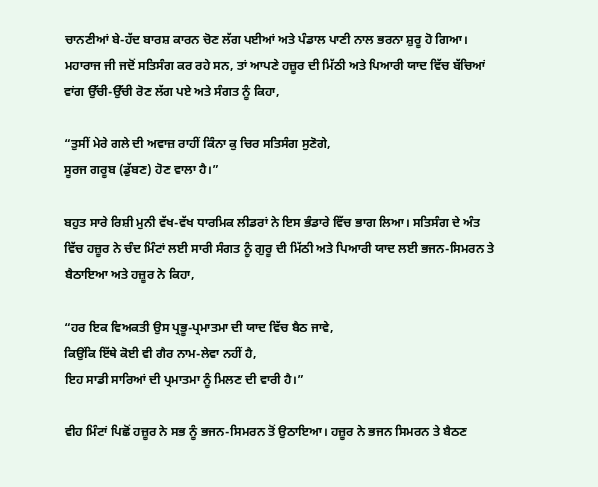ਚਾਨਣੀਆਂ ਬੇ-ਹੱਦ ਬਾਰਸ਼ ਕਾਰਨ ਚੋਣ ਲੱਗ ਪਈਆਂ ਅਤੇ ਪੰਡਾਲ ਪਾਣੀ ਨਾਲ ਭਰਨਾ ਸ਼ੁਰੂ ਹੋ ਗਿਆ। ਮਹਾਰਾਜ ਜੀ ਜਦੋਂ ਸਤਿਸੰਗ ਕਰ ਰਹੇ ਸਨ, ਤਾਂ ਆਪਣੇ ਹਜ਼ੂਰ ਦੀ ਮਿੱਠੀ ਅਤੇ ਪਿਆਰੀ ਯਾਦ ਵਿੱਚ ਬੱਚਿਆਂ ਵਾਂਗ ਉੱਚੀ-ਉੱਚੀ ਰੋਣ ਲੱਗ ਪਏ ਅਤੇ ਸੰਗਤ ਨੂੰ ਕਿਹਾ,

“ਤੁਸੀਂ ਮੇਰੇ ਗਲੇ ਦੀ ਅਵਾਜ਼ ਰਾਹੀਂ ਕਿੰਨਾ ਕੁ ਚਿਰ ਸਤਿਸੰਗ ਸੁਣੋਗੇ,
ਸੂਰਜ ਗਰੂਬ (ਡੁੱਬਣ) ਹੋਣ ਵਾਲਾ ਹੈ।”

ਬਹੁਤ ਸਾਰੇ ਰਿਸ਼ੀ ਮੁਨੀ ਵੱਖ-ਵੱਖ ਧਾਰਮਿਕ ਲੀਡਰਾਂ ਨੇ ਇਸ ਭੰਡਾਰੇ ਵਿੱਚ ਭਾਗ ਲਿਆ। ਸਤਿਸੰਗ ਦੇ ਅੰਤ ਵਿੱਚ ਹਜ਼ੂਰ ਨੇ ਚੰਦ ਮਿੰਟਾਂ ਲਈ ਸਾਰੀ ਸੰਗਤ ਨੂੰ ਗੁਰੂ ਦੀ ਮਿੱਠੀ ਅਤੇ ਪਿਆਰੀ ਯਾਦ ਲਈ ਭਜਨ-ਸਿਮਰਨ ਤੇ ਬੈਠਾਇਆ ਅਤੇ ਹਜ਼ੂਰ ਨੇ ਕਿਹਾ,

“ਹਰ ਇਕ ਵਿਅਕਤੀ ਉਸ ਪ੍ਰਭੂ-ਪ੍ਰਮਾਤਮਾ ਦੀ ਯਾਦ ਵਿੱਚ ਬੈਠ ਜਾਵੇ,
ਕਿਉਂਕਿ ਇੱਥੇ ਕੋਈ ਵੀ ਗੈਰ ਨਾਮ-ਲੇਵਾ ਨਹੀਂ ਹੈ,
ਇਹ ਸਾਡੀ ਸਾਰਿਆਂ ਦੀ ਪ੍ਰਮਾਤਮਾ ਨੂੰ ਮਿਲਣ ਦੀ ਵਾਰੀ ਹੈ।”

ਵੀਹ ਮਿੰਟਾਂ ਪਿਛੋਂ ਹਜ਼ੂਰ ਨੇ ਸਭ ਨੂੰ ਭਜਨ-ਸਿਮਰਨ ਤੋਂ ਉਠਾਇਆ। ਹਜ਼ੂਰ ਨੇ ਭਜਨ ਸਿਮਰਨ ਤੇ ਬੈਠਣ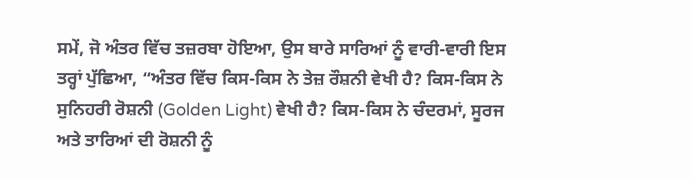ਸਮੇਂ, ਜੋ ਅੰਤਰ ਵਿੱਚ ਤਜ਼ਰਬਾ ਹੋਇਆ, ਉਸ ਬਾਰੇ ਸਾਰਿਆਂ ਨੂੰ ਵਾਰੀ-ਵਾਰੀ ਇਸ ਤਰ੍ਹਾਂ ਪੁੱਛਿਆ, “ਅੰਤਰ ਵਿੱਚ ਕਿਸ-ਕਿਸ ਨੇ ਤੇਜ਼ ਰੌਸ਼ਨੀ ਵੇਖੀ ਹੈ? ਕਿਸ-ਕਿਸ ਨੇ ਸੁਨਿਹਰੀ ਰੋਸ਼ਨੀ (Golden Light) ਵੇਖੀ ਹੈ? ਕਿਸ-ਕਿਸ ਨੇ ਚੰਦਰਮਾਂ, ਸੂਰਜ ਅਤੇ ਤਾਰਿਆਂ ਦੀ ਰੋਸ਼ਨੀ ਨੂੰ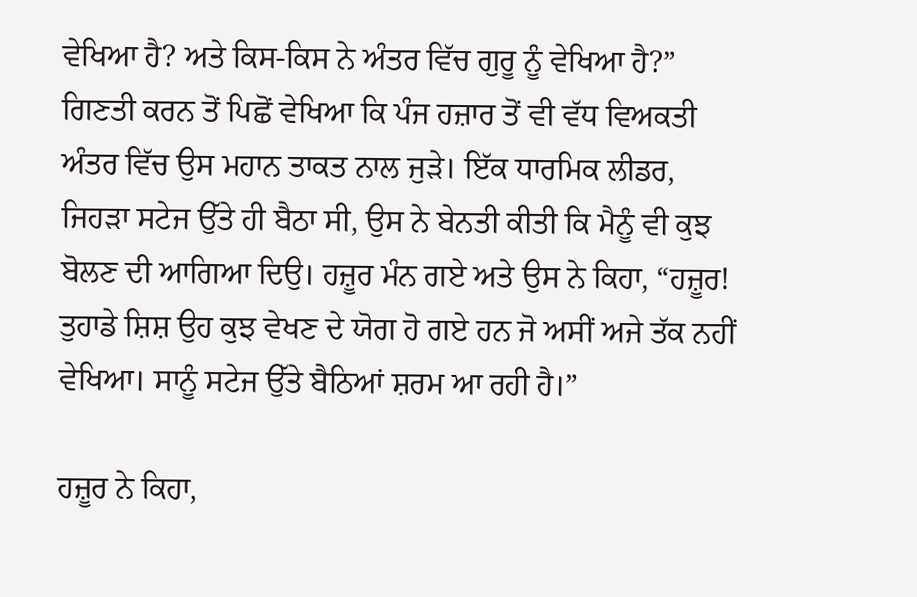ਵੇਖਿਆ ਹੈ? ਅਤੇ ਕਿਸ-ਕਿਸ ਨੇ ਅੰਤਰ ਵਿੱਚ ਗੁਰੂ ਨੂੰ ਵੇਖਿਆ ਹੈ?” ਗਿਣਤੀ ਕਰਨ ਤੋਂ ਪਿਛੋਂ ਵੇਖਿਆ ਕਿ ਪੰਜ ਹਜ਼ਾਰ ਤੋਂ ਵੀ ਵੱਧ ਵਿਅਕਤੀ ਅੰਤਰ ਵਿੱਚ ਉਸ ਮਹਾਨ ਤਾਕਤ ਨਾਲ ਜੁੜੇ। ਇੱਕ ਧਾਰਮਿਕ ਲੀਡਰ, ਜਿਹੜਾ ਸਟੇਜ ਉੱਤੇ ਹੀ ਬੈਠਾ ਸੀ, ਉਸ ਨੇ ਬੇਨਤੀ ਕੀਤੀ ਕਿ ਮੈਨੂੰ ਵੀ ਕੁਝ ਬੋਲਣ ਦੀ ਆਗਿਆ ਦਿਉ। ਹਜ਼ੂਰ ਮੰਨ ਗਏ ਅਤੇ ਉਸ ਨੇ ਕਿਹਾ, “ਹਜ਼ੂਰ! ਤੁਹਾਡੇ ਸ਼ਿਸ਼ ਉਹ ਕੁਝ ਵੇਖਣ ਦੇ ਯੋਗ ਹੋ ਗਏ ਹਨ ਜੋ ਅਸੀਂ ਅਜੇ ਤੱਕ ਨਹੀਂ ਵੇਖਿਆ। ਸਾਨੂੰ ਸਟੇਜ ਉੱਤੇ ਬੈਠਿਆਂ ਸ਼ਰਮ ਆ ਰਹੀ ਹੈ।”

ਹਜ਼ੂਰ ਨੇ ਕਿਹਾ,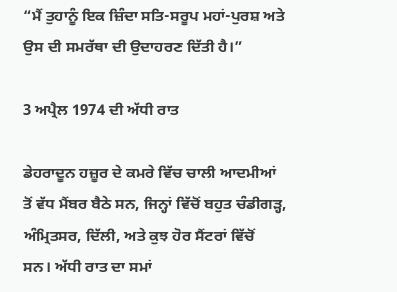“ਮੈਂ ਤੁਹਾਨੂੰ ਇਕ ਜ਼ਿੰਦਾ ਸਤਿ-ਸਰੂਪ ਮਹਾਂ-ਪੁਰਸ਼ ਅਤੇ ਉਸ ਦੀ ਸਮਰੱਥਾ ਦੀ ਉਦਾਹਰਣ ਦਿੱਤੀ ਹੈ।”

3 ਅਪ੍ਰੈਲ 1974 ਦੀ ਅੱਧੀ ਰਾਤ

ਡੇਹਰਾਦੂਨ ਹਜ਼ੂਰ ਦੇ ਕਮਰੇ ਵਿੱਚ ਚਾਲੀ ਆਦਮੀਆਂ ਤੋਂ ਵੱਧ ਮੈਂਬਰ ਬੈਠੇ ਸਨ, ਜਿਨ੍ਹਾਂ ਵਿੱਚੋਂ ਬਹੁਤ ਚੰਡੀਗੜ੍ਹ, ਅੰਮ੍ਰਿਤਸਰ, ਦਿੱਲੀ, ਅਤੇ ਕੁਝ ਹੋਰ ਸੈਂਟਰਾਂ ਵਿੱਚੋਂ ਸਨ। ਅੱਧੀ ਰਾਤ ਦਾ ਸਮਾਂ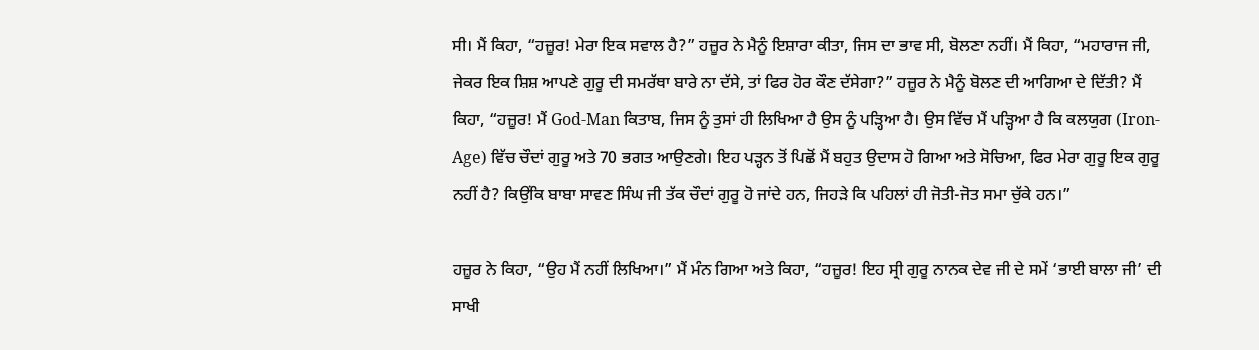ਸੀ। ਮੈਂ ਕਿਹਾ, “ਹਜ਼ੂਰ! ਮੇਰਾ ਇਕ ਸਵਾਲ ਹੈ?” ਹਜ਼ੂਰ ਨੇ ਮੈਨੂੰ ਇਸ਼ਾਰਾ ਕੀਤਾ, ਜਿਸ ਦਾ ਭਾਵ ਸੀ, ਬੋਲਣਾ ਨਹੀਂ। ਮੈਂ ਕਿਹਾ, “ਮਹਾਰਾਜ ਜੀ, ਜੇਕਰ ਇਕ ਸ਼ਿਸ਼ ਆਪਣੇ ਗੁਰੂ ਦੀ ਸਮਰੱਥਾ ਬਾਰੇ ਨਾ ਦੱਸੇ, ਤਾਂ ਫਿਰ ਹੋਰ ਕੌਣ ਦੱਸੇਗਾ?” ਹਜ਼ੂਰ ਨੇ ਮੈਨੂੰ ਬੋਲਣ ਦੀ ਆਗਿਆ ਦੇ ਦਿੱਤੀ? ਮੈਂ ਕਿਹਾ, “ਹਜ਼ੂਰ! ਮੈਂ God-Man ਕਿਤਾਬ, ਜਿਸ ਨੂੰ ਤੁਸਾਂ ਹੀ ਲਿਖਿਆ ਹੈ ਉਸ ਨੂੰ ਪੜ੍ਹਿਆ ਹੈ। ਉਸ ਵਿੱਚ ਮੈਂ ਪੜ੍ਹਿਆ ਹੈ ਕਿ ਕਲਯੁਗ (Iron-Age) ਵਿੱਚ ਚੌਦਾਂ ਗੁਰੂ ਅਤੇ 70 ਭਗਤ ਆਉਣਗੇ। ਇਹ ਪੜ੍ਹਨ ਤੋਂ ਪਿਛੋਂ ਮੈਂ ਬਹੁਤ ਉਦਾਸ ਹੋ ਗਿਆ ਅਤੇ ਸੋਚਿਆ, ਫਿਰ ਮੇਰਾ ਗੁਰੂ ਇਕ ਗੁਰੂ ਨਹੀਂ ਹੈ? ਕਿਉਂਕਿ ਬਾਬਾ ਸਾਵਣ ਸਿੰਘ ਜੀ ਤੱਕ ਚੌਦਾਂ ਗੁਰੂ ਹੋ ਜਾਂਦੇ ਹਨ, ਜਿਹੜੇ ਕਿ ਪਹਿਲਾਂ ਹੀ ਜੋਤੀ-ਜੋਤ ਸਮਾ ਚੁੱਕੇ ਹਨ।”

ਹਜ਼ੂਰ ਨੇ ਕਿਹਾ, “ਉਹ ਮੈਂ ਨਹੀਂ ਲਿਖਿਆ।” ਮੈਂ ਮੰਨ ਗਿਆ ਅਤੇ ਕਿਹਾ, “ਹਜ਼ੂਰ! ਇਹ ਸ੍ਰੀ ਗੁਰੂ ਨਾਨਕ ਦੇਵ ਜੀ ਦੇ ਸਮੇਂ ‘ਭਾਈ ਬਾਲਾ ਜੀ’ ਦੀ ਸਾਖੀ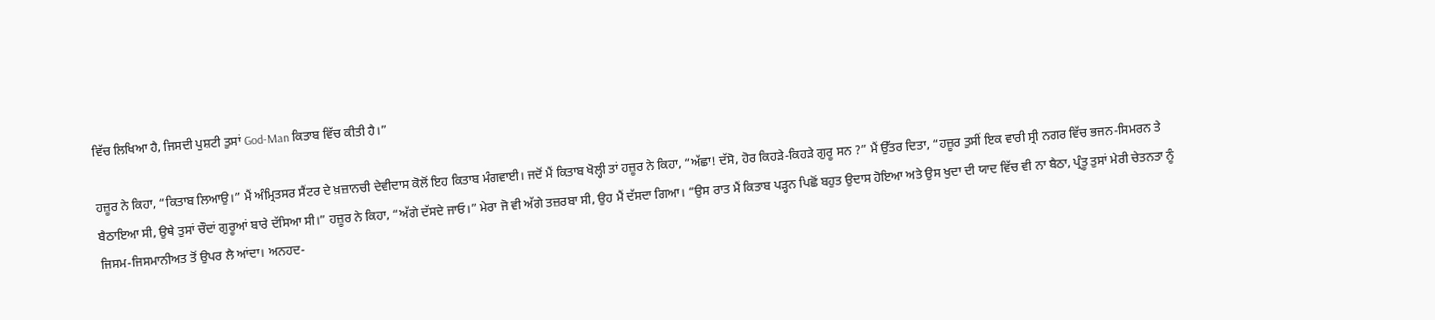ਵਿੱਚ ਲਿਖਿਆ ਹੈ, ਜਿਸਦੀ ਪੁਸ਼ਟੀ ਤੁਸਾਂ God-Man ਕਿਤਾਬ ਵਿੱਚ ਕੀਤੀ ਹੈ।”

ਹਜ਼ੂਰ ਨੇ ਕਿਹਾ, “ਕਿਤਾਬ ਲਿਆਉ।” ਮੈਂ ਅੰਮ੍ਰਿਤਸਰ ਸੈਂਟਰ ਦੇ ਖ਼ਜ਼ਾਨਚੀ ਦੇਵੀਦਾਸ ਕੋਲੋਂ ਇਹ ਕਿਤਾਬ ਮੰਗਵਾਈ। ਜਦੋਂ ਮੈਂ ਕਿਤਾਬ ਖੋਲ੍ਹੀ ਤਾਂ ਹਜ਼ੂਰ ਨੇ ਕਿਹਾ, “ਅੱਛਾ! ਦੱਸੋ, ਹੋਰ ਕਿਹੜੇ-ਕਿਹੜੇ ਗੁਰੂ ਸਨ ?” ਮੈਂ ਉੱਤਰ ਦਿਤਾ, “ਹਜ਼ੂਰ ਤੁਸੀਂ ਇਕ ਵਾਰੀ ਸ੍ਰੀ ਨਗਰ ਵਿੱਚ ਭਜਨ-ਸਿਮਰਨ ਤੇ ਬੈਠਾਇਆ ਸੀ, ਉਥੇ ਤੁਸਾਂ ਚੌਦਾਂ ਗੁਰੂਆਂ ਬਾਰੇ ਦੱਸਿਆ ਸੀ।” ਹਜ਼ੂਰ ਨੇ ਕਿਹਾ, “ਅੱਗੇ ਦੱਸਦੇ ਜਾਓ।” ਮੇਰਾ ਜੋ ਵੀ ਅੱਗੇ ਤਜ਼ਰਬਾ ਸੀ, ਉਹ ਮੈਂ ਦੱਸਦਾ ਗਿਆ। “ਉਸ ਰਾਤ ਮੈਂ ਕਿਤਾਬ ਪੜ੍ਹਨ ਪਿਛੋਂ ਬਹੁਤ ਉਦਾਸ ਹੋਇਆ ਅਤੇ ਉਸ ਖੁਦਾ ਦੀ ਯਾਦ ਵਿੱਚ ਵੀ ਨਾ ਬੈਠਾ, ਪ੍ਰੰਤੂ ਤੁਸਾਂ ਮੇਰੀ ਚੇਤਨਤਾ ਨੂੰ ਜਿਸਮ-ਜਿਸਮਾਨੀਅਤ ਤੋਂ ਉਪਰ ਲੈ ਆਂਦਾ। ਅਨਹਦ-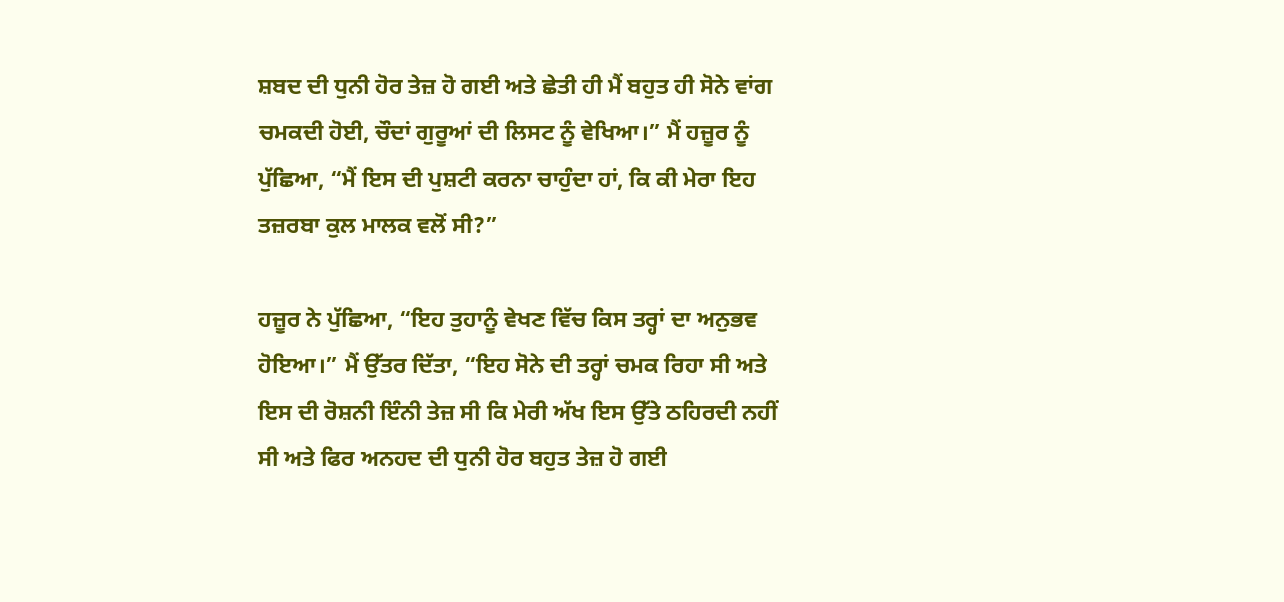ਸ਼ਬਦ ਦੀ ਧੁਨੀ ਹੋਰ ਤੇਜ਼ ਹੋ ਗਈ ਅਤੇ ਛੇਤੀ ਹੀ ਮੈਂ ਬਹੁਤ ਹੀ ਸੋਨੇ ਵਾਂਗ ਚਮਕਦੀ ਹੋਈ, ਚੌਦਾਂ ਗੁਰੂਆਂ ਦੀ ਲਿਸਟ ਨੂੰ ਵੇਖਿਆ।” ਮੈਂ ਹਜ਼ੂਰ ਨੂੰ ਪੁੱਛਿਆ, “ਮੈਂ ਇਸ ਦੀ ਪੁਸ਼ਟੀ ਕਰਨਾ ਚਾਹੁੰਦਾ ਹਾਂ, ਕਿ ਕੀ ਮੇਰਾ ਇਹ ਤਜ਼ਰਬਾ ਕੁਲ ਮਾਲਕ ਵਲੋਂ ਸੀ?”

ਹਜ਼ੂਰ ਨੇ ਪੁੱਛਿਆ, “ਇਹ ਤੁਹਾਨੂੰ ਵੇਖਣ ਵਿੱਚ ਕਿਸ ਤਰ੍ਹਾਂ ਦਾ ਅਨੁਭਵ ਹੋਇਆ।” ਮੈਂ ਉੱਤਰ ਦਿੱਤਾ, “ਇਹ ਸੋਨੇ ਦੀ ਤਰ੍ਹਾਂ ਚਮਕ ਰਿਹਾ ਸੀ ਅਤੇ ਇਸ ਦੀ ਰੋਸ਼ਨੀ ਇੰਨੀ ਤੇਜ਼ ਸੀ ਕਿ ਮੇਰੀ ਅੱਖ ਇਸ ਉੱਤੇ ਠਹਿਰਦੀ ਨਹੀਂ ਸੀ ਅਤੇ ਫਿਰ ਅਨਹਦ ਦੀ ਧੁਨੀ ਹੋਰ ਬਹੁਤ ਤੇਜ਼ ਹੋ ਗਈ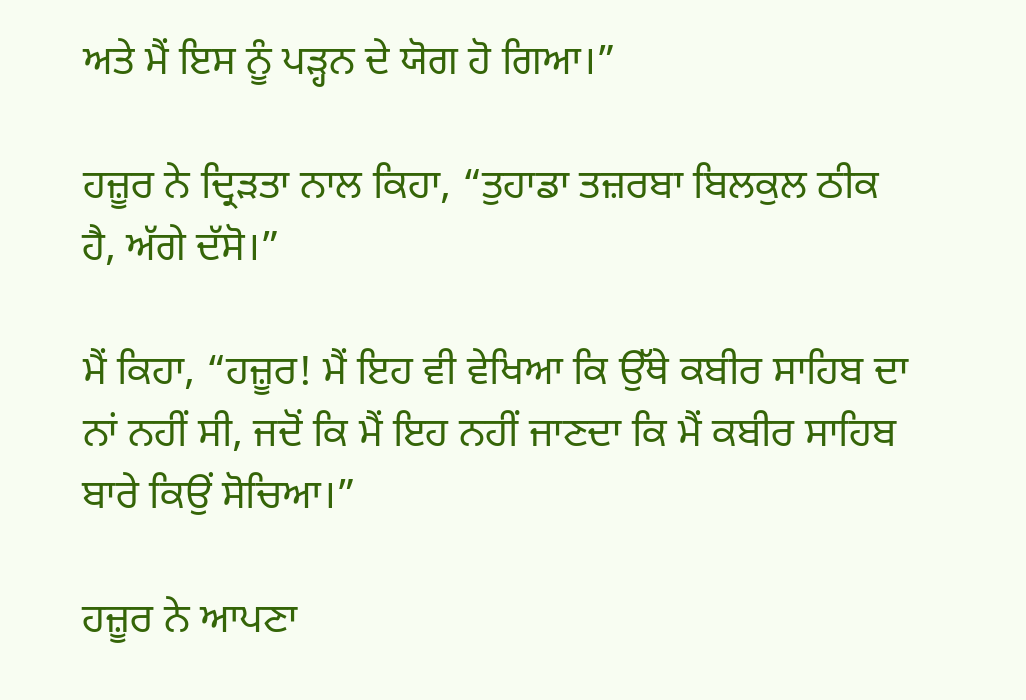ਅਤੇ ਮੈਂ ਇਸ ਨੂੰ ਪੜ੍ਹਨ ਦੇ ਯੋਗ ਹੋ ਗਿਆ।”

ਹਜ਼ੂਰ ਨੇ ਦ੍ਰਿੜਤਾ ਨਾਲ ਕਿਹਾ, “ਤੁਹਾਡਾ ਤਜ਼ਰਬਾ ਬਿਲਕੁਲ ਠੀਕ ਹੈ, ਅੱਗੇ ਦੱਸੋ।”

ਮੈਂ ਕਿਹਾ, “ਹਜ਼ੂਰ! ਮੈਂ ਇਹ ਵੀ ਵੇਖਿਆ ਕਿ ਉੱਥੇ ਕਬੀਰ ਸਾਹਿਬ ਦਾ ਨਾਂ ਨਹੀਂ ਸੀ, ਜਦੋਂ ਕਿ ਮੈਂ ਇਹ ਨਹੀਂ ਜਾਣਦਾ ਕਿ ਮੈਂ ਕਬੀਰ ਸਾਹਿਬ ਬਾਰੇ ਕਿਉਂ ਸੋਚਿਆ।”

ਹਜ਼ੂਰ ਨੇ ਆਪਣਾ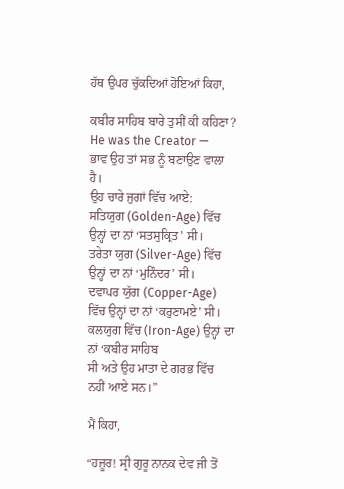ਹੱਥ ਉਪਰ ਚੁੱਕਦਿਆਂ ਹੋਇਆਂ ਕਿਹਾ,

ਕਬੀਰ ਸਾਹਿਬ ਬਾਰੇ ਤੁਸੀਂ ਕੀ ਕਹਿਣਾ? He was the Creator —
ਭਾਵ ਉਹ ਤਾਂ ਸਭ ਨੂੰ ਬਣਾਉਣ ਵਾਲਾ ਹੈ।
ਉਹ ਚਾਰੇ ਜੁਗਾਂ ਵਿੱਚ ਆਏ:
ਸਤਿਯੁਗ (Golden-Age) ਵਿੱਚ ਉਨ੍ਹਾਂ ਦਾ ਨਾਂ ‘ਸਤਸੁਕ੍ਰਿਤ’ ਸੀ।
ਤਰੇਤਾ ਯੁਗ (Silver-Age) ਵਿੱਚ ਉਨ੍ਹਾਂ ਦਾ ਨਾਂ ‘ਮੁਨਿੰਦਰ’ ਸੀ।
ਦਵਾਪਰ ਯੁੱਗ (Copper-Age) ਵਿੱਚ ਉਨ੍ਹਾਂ ਦਾ ਨਾਂ ‘ਕਰੁਣਾਮਏ’ ਸੀ।
ਕਲਯੁਗ ਵਿੱਚ (Iron-Age) ਉਨ੍ਹਾਂ ਦਾ ਨਾਂ ‘ਕਬੀਰ ਸਾਹਿਬ
ਸੀ ਅਤੇ ਉਹ ਮਾਤਾ ਦੇ ਗਰਭ ਵਿੱਚ ਨਹੀਂ ਆਏ ਸਨ।”

ਮੈਂ ਕਿਹਾ,

“ਹਜ਼ੂਰ! ਸ੍ਰੀ ਗੁਰੂ ਨਾਨਕ ਦੇਵ ਜੀ ਤੋਂ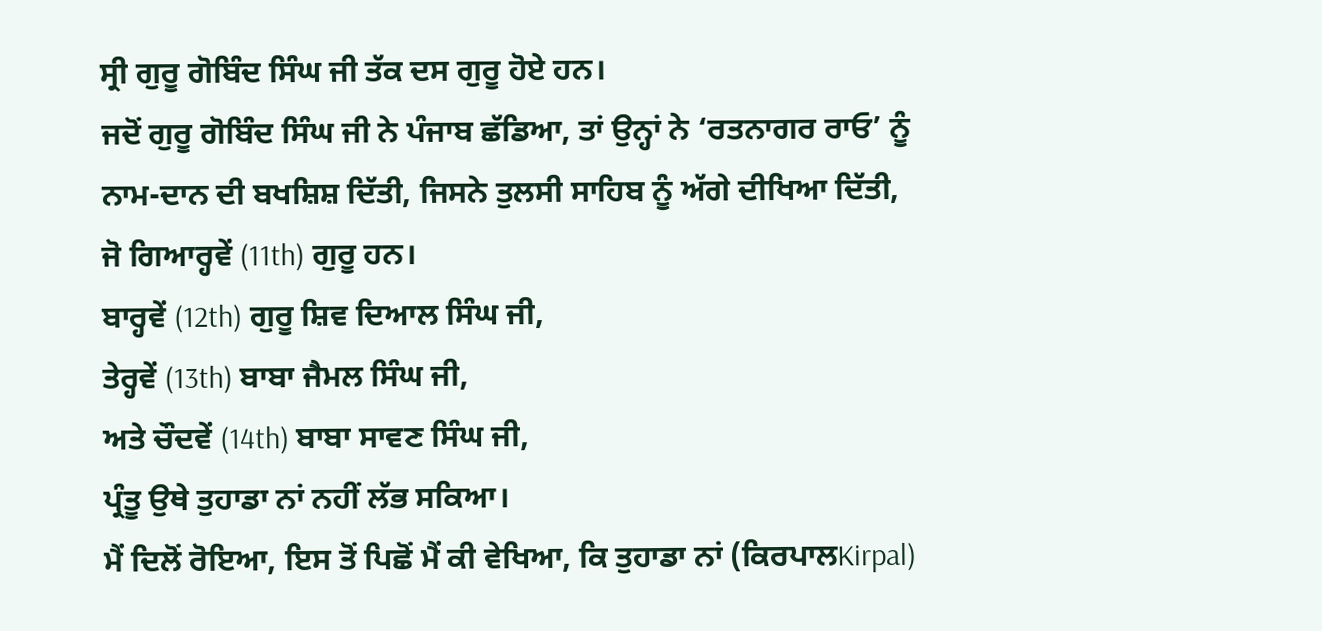ਸ੍ਰੀ ਗੁਰੂ ਗੋਬਿੰਦ ਸਿੰਘ ਜੀ ਤੱਕ ਦਸ ਗੁਰੂ ਹੋਏ ਹਨ।
ਜਦੋਂ ਗੁਰੂ ਗੋਬਿੰਦ ਸਿੰਘ ਜੀ ਨੇ ਪੰਜਾਬ ਛੱਡਿਆ, ਤਾਂ ਉਨ੍ਹਾਂ ਨੇ ‘ਰਤਨਾਗਰ ਰਾਓ’ ਨੂੰ
ਨਾਮ-ਦਾਨ ਦੀ ਬਖਸ਼ਿਸ਼ ਦਿੱਤੀ, ਜਿਸਨੇ ਤੁਲਸੀ ਸਾਹਿਬ ਨੂੰ ਅੱਗੇ ਦੀਖਿਆ ਦਿੱਤੀ,
ਜੋ ਗਿਆਰ੍ਹਵੇਂ (11th) ਗੁਰੂ ਹਨ।
ਬਾਰ੍ਹਵੇਂ (12th) ਗੁਰੂ ਸ਼ਿਵ ਦਿਆਲ ਸਿੰਘ ਜੀ,
ਤੇਰ੍ਹਵੇਂ (13th) ਬਾਬਾ ਜੈਮਲ ਸਿੰਘ ਜੀ,
ਅਤੇ ਚੌਦਵੇਂ (14th) ਬਾਬਾ ਸਾਵਣ ਸਿੰਘ ਜੀ,
ਪ੍ਰੰਤੂ ਉਥੇ ਤੁਹਾਡਾ ਨਾਂ ਨਹੀਂ ਲੱਭ ਸਕਿਆ।
ਮੈਂ ਦਿਲੋਂ ਰੋਇਆ, ਇਸ ਤੋਂ ਪਿਛੋਂ ਮੈਂ ਕੀ ਵੇਖਿਆ, ਕਿ ਤੁਹਾਡਾ ਨਾਂ (ਕਿਰਪਾਲKirpal)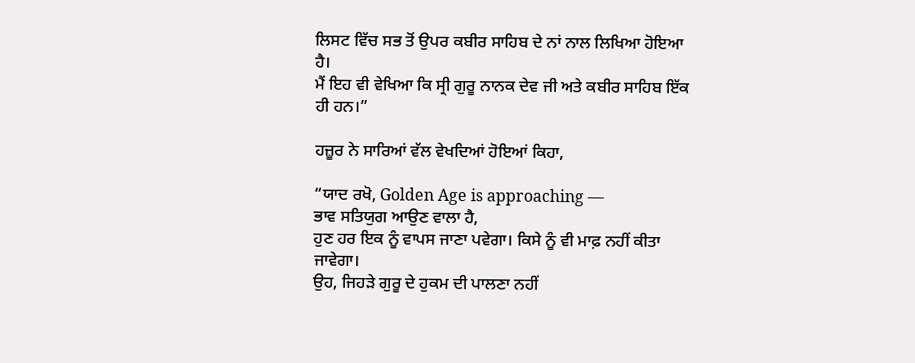ਲਿਸਟ ਵਿੱਚ ਸਭ ਤੋਂ ਉਪਰ ਕਬੀਰ ਸਾਹਿਬ ਦੇ ਨਾਂ ਨਾਲ ਲਿਖਿਆ ਹੋਇਆ ਹੈ।
ਮੈਂ ਇਹ ਵੀ ਵੇਖਿਆ ਕਿ ਸ੍ਰੀ ਗੁਰੂ ਨਾਨਕ ਦੇਵ ਜੀ ਅਤੇ ਕਬੀਰ ਸਾਹਿਬ ਇੱਕ ਹੀ ਹਨ।”

ਹਜ਼ੂਰ ਨੇ ਸਾਰਿਆਂ ਵੱਲ ਵੇਖਦਿਆਂ ਹੋਇਆਂ ਕਿਹਾ,

“ਯਾਦ ਰਖੋ, Golden Age is approaching —
ਭਾਵ ਸਤਿਯੁਗ ਆਉਣ ਵਾਲਾ ਹੈ,
ਹੁਣ ਹਰ ਇਕ ਨੂੰ ਵਾਪਸ ਜਾਣਾ ਪਵੇਗਾ। ਕਿਸੇ ਨੂੰ ਵੀ ਮਾਫ਼ ਨਹੀਂ ਕੀਤਾ ਜਾਵੇਗਾ।
ਉਹ, ਜਿਹੜੇ ਗੁਰੂ ਦੇ ਹੁਕਮ ਦੀ ਪਾਲਣਾ ਨਹੀਂ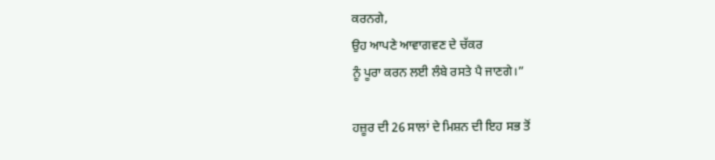ਕਰਨਗੇ,
ਉਹ ਆਪਣੇ ਆਵਾਗਵਣ ਦੇ ਚੱਕਰ
ਨੂੰ ਪੂਰਾ ਕਰਨ ਲਈ ਲੰਬੇ ਰਸਤੇ ਪੈ ਜਾਣਗੇ।”

ਹਜ਼ੂਰ ਦੀ 26 ਸਾਲਾਂ ਦੇ ਮਿਸ਼ਨ ਦੀ ਇਹ ਸਭ ਤੋਂ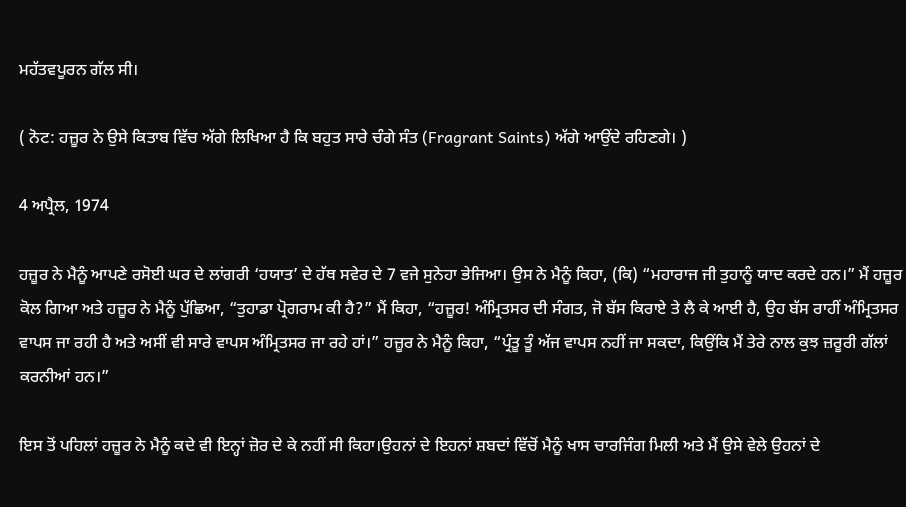ਮਹੱਤਵਪੂਰਨ ਗੱਲ ਸੀ।

( ਨੋਟ: ਹਜ਼ੂਰ ਨੇ ਉਸੇ ਕਿਤਾਬ ਵਿੱਚ ਅੱਗੇ ਲਿਖਿਆ ਹੈ ਕਿ ਬਹੁਤ ਸਾਰੇ ਚੰਗੇ ਸੰਤ (Fragrant Saints) ਅੱਗੇ ਆਉਂਦੇ ਰਹਿਣਗੇ। )

4 ਅਪ੍ਰੈਲ, 1974

ਹਜ਼ੂਰ ਨੇ ਮੈਨੂੰ ਆਪਣੇ ਰਸੋਈ ਘਰ ਦੇ ਲਾਂਗਰੀ ‘ਹਯਾਤ’ ਦੇ ਹੱਥ ਸਵੇਰ ਦੇ 7 ਵਜੇ ਸੁਨੇਹਾ ਭੇਜਿਆ। ਉਸ ਨੇ ਮੈਨੂੰ ਕਿਹਾ, (ਕਿ) “ਮਹਾਰਾਜ ਜੀ ਤੁਹਾਨੂੰ ਯਾਦ ਕਰਦੇ ਹਨ।” ਮੈਂ ਹਜ਼ੂਰ ਕੋਲ ਗਿਆ ਅਤੇ ਹਜ਼ੂਰ ਨੇ ਮੈਨੂੰ ਪੁੱਛਿਆ, “ਤੁਹਾਡਾ ਪ੍ਰੋਗਰਾਮ ਕੀ ਹੈ?” ਮੈਂ ਕਿਹਾ, “ਹਜ਼ੂਰ! ਅੰਮ੍ਰਿਤਸਰ ਦੀ ਸੰਗਤ, ਜੋ ਬੱਸ ਕਿਰਾਏ ਤੇ ਲੈ ਕੇ ਆਈ ਹੈ, ਉਹ ਬੱਸ ਰਾਹੀਂ ਅੰਮ੍ਰਿਤਸਰ ਵਾਪਸ ਜਾ ਰਹੀ ਹੈ ਅਤੇ ਅਸੀਂ ਵੀ ਸਾਰੇ ਵਾਪਸ ਅੰਮ੍ਰਿਤਸਰ ਜਾ ਰਹੇ ਹਾਂ।” ਹਜ਼ੂਰ ਨੇ ਮੈਨੂੰ ਕਿਹਾ, “ਪ੍ਰੰਤੂ ਤੂੰ ਅੱਜ ਵਾਪਸ ਨਹੀਂ ਜਾ ਸਕਦਾ, ਕਿਉਂਕਿ ਮੈਂ ਤੇਰੇ ਨਾਲ ਕੁਝ ਜ਼ਰੂਰੀ ਗੱਲਾਂ ਕਰਨੀਆਂ ਹਨ।”

ਇਸ ਤੋਂ ਪਹਿਲਾਂ ਹਜ਼ੂਰ ਨੇ ਮੈਨੂੰ ਕਦੇ ਵੀ ਇਨ੍ਹਾਂ ਜ਼ੋਰ ਦੇ ਕੇ ਨਹੀਂ ਸੀ ਕਿਹਾ।ਉਹਨਾਂ ਦੇ ਇਹਨਾਂ ਸ਼ਬਦਾਂ ਵਿੱਚੋਂ ਮੈਨੂੰ ਖਾਸ ਚਾਰਜਿੰਗ ਮਿਲੀ ਅਤੇ ਮੈਂ ਉਸੇ ਵੇਲੇ ਉਹਨਾਂ ਦੇ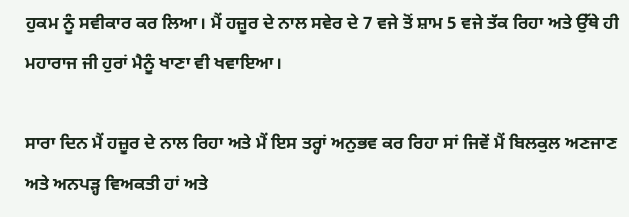ਹੁਕਮ ਨੂੰ ਸਵੀਕਾਰ ਕਰ ਲਿਆ। ਮੈਂ ਹਜ਼ੂਰ ਦੇ ਨਾਲ ਸਵੇਰ ਦੇ 7 ਵਜੇ ਤੋਂ ਸ਼ਾਮ 5 ਵਜੇ ਤੱਕ ਰਿਹਾ ਅਤੇ ਉੱਥੇ ਹੀ ਮਹਾਰਾਜ ਜੀ ਹੁਰਾਂ ਮੈਨੂੰ ਖਾਣਾ ਵੀ ਖਵਾਇਆ।

ਸਾਰਾ ਦਿਨ ਮੈਂ ਹਜ਼ੂਰ ਦੇ ਨਾਲ ਰਿਹਾ ਅਤੇ ਮੈਂ ਇਸ ਤਰ੍ਹਾਂ ਅਨੁਭਵ ਕਰ ਰਿਹਾ ਸਾਂ ਜਿਵੇਂ ਮੈਂ ਬਿਲਕੁਲ ਅਣਜਾਣ ਅਤੇ ਅਨਪੜ੍ਹ ਵਿਅਕਤੀ ਹਾਂ ਅਤੇ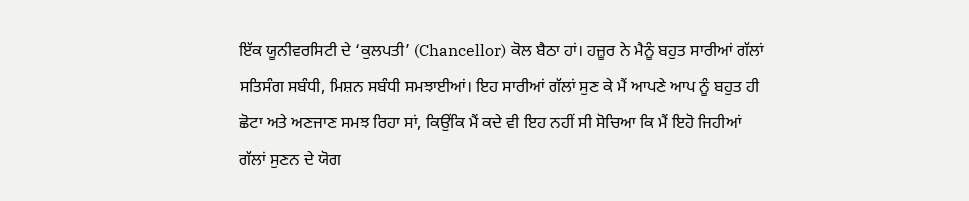ਇੱਕ ਯੂਨੀਵਰਸਿਟੀ ਦੇ ‘ਕੁਲਪਤੀ’ (Chancellor) ਕੋਲ ਬੈਠਾ ਹਾਂ। ਹਜ਼ੂਰ ਨੇ ਮੈਨੂੰ ਬਹੁਤ ਸਾਰੀਆਂ ਗੱਲਾਂ ਸਤਿਸੰਗ ਸਬੰਧੀ, ਮਿਸ਼ਨ ਸਬੰਧੀ ਸਮਝਾਈਆਂ। ਇਹ ਸਾਰੀਆਂ ਗੱਲਾਂ ਸੁਣ ਕੇ ਮੈਂ ਆਪਣੇ ਆਪ ਨੂੰ ਬਹੁਤ ਹੀ ਛੋਟਾ ਅਤੇ ਅਣਜਾਣ ਸਮਝ ਰਿਹਾ ਸਾਂ, ਕਿਉਂਕਿ ਮੈਂ ਕਦੇ ਵੀ ਇਹ ਨਹੀਂ ਸੀ ਸੋਚਿਆ ਕਿ ਮੈਂ ਇਹੋ ਜਿਹੀਆਂ ਗੱਲਾਂ ਸੁਣਨ ਦੇ ਯੋਗ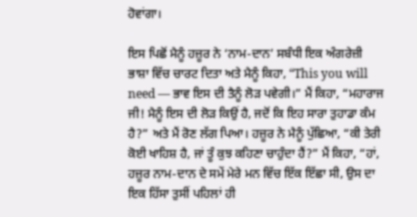ਹੋਵਾਂਗਾ।

ਇਸ ਪਿਛੋਂ ਮੈਨੂੰ ਹਜ਼ੂਰ ਨੇ ‘ਨਾਮ-ਦਾਨ’ ਸਬੰਧੀ ਇਕ ਅੰਗਰੇਜ਼ੀ ਭਾਸ਼ਾ ਵਿੱਚ ਚਾਰਟ ਦਿਤਾ ਅਤੇ ਮੈਨੂੰ ਕਿਹਾ, “This you will need — ਭਾਵ ਇਸ ਦੀ ਤੈਨੂੰ ਲੋੜ ਪਵੇਗੀ।” ਮੈਂ ਕਿਹਾ, “ਮਹਾਰਾਜ ਜੀ! ਮੈਨੂੰ ਇਸ ਦੀ ਲੋੜ ਕਿਉਂ ਹੈ, ਜਦੋਂ ਕਿ ਇਹ ਸਾਰਾ ਤੁਹਾਡਾ ਕੰਮ ਹੈ?” ਅਤੇ ਮੈਂ ਰੋਣ ਲੱਗ ਪਿਆ। ਹਜ਼ੂਰ ਨੇ ਮੈਨੂੰ ਪੁੱਛਿਆ, “ਕੀ ਤੇਰੀ ਕੋਈ ਖਾਹਿਸ਼ ਹੈ, ਜਾਂ ਤੂੰ ਕੁਝ ਕਹਿਣਾ ਚਾਹੁੰਦਾ ਹੈਂ?” ਮੈਂ ਕਿਹਾ, “ਹਾਂ, ਹਜ਼ੂਰ ਨਾਮ-ਦਾਨ ਦੇ ਸਮੇਂ ਮੇਰੇ ਮਨ ਵਿੱਚ ਇੱਕ ਇੱਛਾ ਸੀ, ਉਸ ਦਾ ਇਕ ਹਿੱਸਾ ਤੁਸੀਂ ਪਹਿਲਾਂ ਹੀ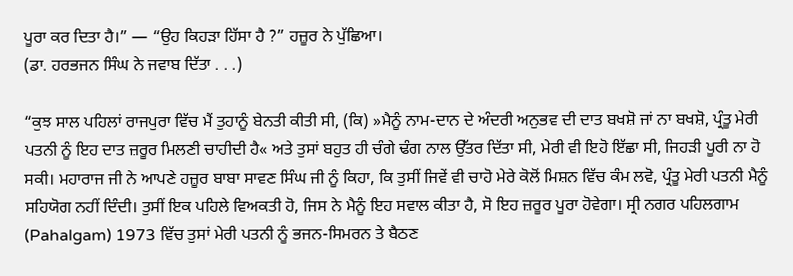ਪੂਰਾ ਕਰ ਦਿਤਾ ਹੈ।” — “ਉਹ ਕਿਹੜਾ ਹਿੱਸਾ ਹੈ ?” ਹਜ਼ੂਰ ਨੇ ਪੁੱਛਿਆ।
(ਡਾ. ਹਰਭਜਨ ਸਿੰਘ ਨੇ ਜਵਾਬ ਦਿੱਤਾ . . .)

“ਕੁਝ ਸਾਲ ਪਹਿਲਾਂ ਰਾਜਪੁਰਾ ਵਿੱਚ ਮੈਂ ਤੁਹਾਨੂੰ ਬੇਨਤੀ ਕੀਤੀ ਸੀ, (ਕਿ) »ਮੈਨੂੰ ਨਾਮ-ਦਾਨ ਦੇ ਅੰਦਰੀ ਅਨੁਭਵ ਦੀ ਦਾਤ ਬਖਸ਼ੋ ਜਾਂ ਨਾ ਬਖਸ਼ੋ, ਪ੍ਰੰਤੂ ਮੇਰੀ ਪਤਨੀ ਨੂੰ ਇਹ ਦਾਤ ਜ਼ਰੂਰ ਮਿਲਣੀ ਚਾਹੀਦੀ ਹੈ« ਅਤੇ ਤੁਸਾਂ ਬਹੁਤ ਹੀ ਚੰਗੇ ਢੰਗ ਨਾਲ ਉੱਤਰ ਦਿੱਤਾ ਸੀ, ਮੇਰੀ ਵੀ ਇਹੋ ਇੱਛਾ ਸੀ, ਜਿਹੜੀ ਪੂਰੀ ਨਾ ਹੋ ਸਕੀ। ਮਹਾਰਾਜ ਜੀ ਨੇ ਆਪਣੇ ਹਜ਼ੂਰ ਬਾਬਾ ਸਾਵਣ ਸਿੰਘ ਜੀ ਨੂੰ ਕਿਹਾ, ਕਿ ਤੁਸੀਂ ਜਿਵੇਂ ਵੀ ਚਾਹੋ ਮੇਰੇ ਕੋਲੋਂ ਮਿਸ਼ਨ ਵਿੱਚ ਕੰਮ ਲਵੋ, ਪ੍ਰੰਤੂ ਮੇਰੀ ਪਤਨੀ ਮੈਨੂੰ ਸਹਿਯੋਗ ਨਹੀਂ ਦਿੰਦੀ। ਤੁਸੀਂ ਇਕ ਪਹਿਲੇ ਵਿਅਕਤੀ ਹੋ, ਜਿਸ ਨੇ ਮੈਨੂੰ ਇਹ ਸਵਾਲ ਕੀਤਾ ਹੈ, ਸੋ ਇਹ ਜ਼ਰੂਰ ਪੂਰਾ ਹੋਵੇਗਾ। ਸ੍ਰੀ ਨਗਰ ਪਹਿਲਗਾਮ (Pahalgam) 1973 ਵਿੱਚ ਤੁਸਾਂ ਮੇਰੀ ਪਤਨੀ ਨੂੰ ਭਜਨ-ਸਿਮਰਨ ਤੇ ਬੈਠਣ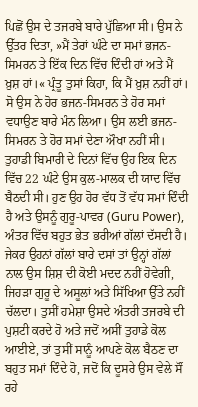ਪਿਛੋਂ ਉਸ ਦੇ ਤਜਰਬੇ ਬਾਰੇ ਪੁੱਛਿਆ ਸੀ। ਉਸ ਨੇ ਉੱਤਰ ਦਿਤਾ, »ਮੈਂ ਤੇਰਾਂ ਘੰਟੇ ਦਾ ਸਮਾਂ ਭਜਨ-ਸਿਮਰਨ ਤੇ ਇੱਕ ਦਿਨ ਵਿੱਚ ਦਿੰਦੀ ਹਾਂ ਅਤੇ ਮੈਂ ਖ਼ੁਸ਼ ਹਾਂ।« ਪ੍ਰੰਤੂ ਤੁਸਾਂ ਕਿਹਾ, ਕਿ ਮੈਂ ਖ਼ੁਸ਼ ਨਹੀਂ ਹਾਂ। ਸੋ ਉਸ ਨੇ ਹੋਰ ਭਜਨ-ਸਿਮਰਨ ਤੇ ਹੋਰ ਸਮਾਂ ਵਧਾਉਣ ਬਾਰੇ ਮੰਨ ਲਿਆ। ਉਸ ਲਈ ਭਜਨ-ਸਿਮਰਨ ਤੇ ਹੋਰ ਸਮਾਂ ਦੇਣਾ ਔਖਾ ਨਹੀਂ ਸੀ। ਤੁਹਾਡੀ ਬਿਮਾਰੀ ਦੇ ਦਿਨਾਂ ਵਿੱਚ ਉਹ ਇਕ ਦਿਨ ਵਿੱਚ 22 ਘੰਟੇ ਉਸ ਕੁਲ-ਮਾਲਕ ਦੀ ਯਾਦ ਵਿੱਚ ਬੈਠਦੀ ਸੀ। ਹੁਣ ਉਹ ਹੋਰ ਵੱਧ ਤੋਂ ਵੱਧ ਸਮਾਂ ਦਿੰਦੀ ਹੈ ਅਤੇ ਉਸਨੂੰ ਗੁਰੂ-ਪਾਵਰ (Guru Power), ਅੰਤਰ ਵਿੱਚ ਬਹੁਤ ਭੇਤ ਭਰੀਆਂ ਗੱਲਾਂ ਦੱਸਦੀ ਹੈ। ਜੇਕਰ ਉਹਨਾਂ ਗੱਲਾਂ ਬਾਰੇ ਦਸਾਂ ਤਾਂ ਉਨ੍ਹਾਂ ਗੱਲਾਂ ਨਾਲ ਉਸ ਸ਼ਿਸ਼ ਦੀ ਕੋਈ ਮਦਦ ਨਹੀਂ ਹੋਵੇਗੀ, ਜਿਹੜਾ ਗੁਰੂ ਦੇ ਅਸੂਲਾਂ ਅਤੇ ਸਿੱਖਿਆ ਉੱਤੇ ਨਹੀਂ ਚੱਲਦਾ। ਤੁਸੀਂ ਹਮੇਸ਼ਾ ਉਸਦੇ ਅੰਤਰੀ ਤਜਰਬੇ ਦੀ ਪੁਸ਼ਟੀ ਕਰਦੇ ਹੋ ਅਤੇ ਜਦੋਂ ਅਸੀਂ ਤੁਹਾਡੇ ਕੋਲ ਆਈਏ, ਤਾਂ ਤੁਸੀਂ ਸਾਨੂੰ ਆਪਣੇ ਕੋਲ ਬੈਠਣ ਦਾ ਬਹੁਤ ਸਮਾਂ ਦਿੰਦੇ ਹੋ, ਜਦੋਂ ਕਿ ਦੂਸਰੇ ਉਸ ਵੇਲੇ ਸੌਂ ਰਹੇ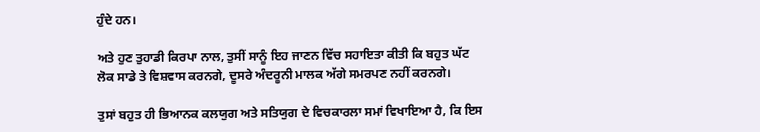ਹੁੰਦੇ ਹਨ।

ਅਤੇ ਹੁਣ ਤੁਹਾਡੀ ਕਿਰਪਾ ਨਾਲ, ਤੁਸੀਂ ਸਾਨੂੰ ਇਹ ਜਾਣਨ ਵਿੱਚ ਸਹਾਇਤਾ ਕੀਤੀ ਕਿ ਬਹੁਤ ਘੱਟ ਲੋਕ ਸਾਡੇ ਤੇ ਵਿਸ਼ਵਾਸ ਕਰਨਗੇ, ਦੂਸਰੇ ਅੰਦਰੂਨੀ ਮਾਲਕ ਅੱਗੇ ਸਮਰਪਣ ਨਹੀਂ ਕਰਨਗੇ।

ਤੁਸਾਂ ਬਹੁਤ ਹੀ ਭਿਆਨਕ ਕਲਯੁਗ ਅਤੇ ਸਤਿਯੁਗ ਦੇ ਵਿਚਕਾਰਲਾ ਸਮਾਂ ਵਿਖਾਇਆ ਹੈ, ਕਿ ਇਸ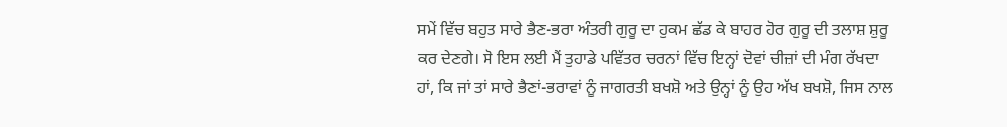ਸਮੇਂ ਵਿੱਚ ਬਹੁਤ ਸਾਰੇ ਭੈਣ-ਭਰਾ ਅੰਤਰੀ ਗੁਰੂ ਦਾ ਹੁਕਮ ਛੱਡ ਕੇ ਬਾਹਰ ਹੋਰ ਗੁਰੂ ਦੀ ਤਲਾਸ਼ ਸ਼ੁਰੂ ਕਰ ਦੇਣਗੇ। ਸੋ ਇਸ ਲਈ ਮੈਂ ਤੁਹਾਡੇ ਪਵਿੱਤਰ ਚਰਨਾਂ ਵਿੱਚ ਇਨ੍ਹਾਂ ਦੋਵਾਂ ਚੀਜ਼ਾਂ ਦੀ ਮੰਗ ਰੱਖਦਾ ਹਾਂ, ਕਿ ਜਾਂ ਤਾਂ ਸਾਰੇ ਭੈਣਾਂ-ਭਰਾਵਾਂ ਨੂੰ ਜਾਗਰਤੀ ਬਖਸ਼ੋ ਅਤੇ ਉਨ੍ਹਾਂ ਨੂੰ ਉਹ ਅੱਖ ਬਖਸ਼ੋ, ਜਿਸ ਨਾਲ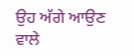ਉਹ ਅੱਗੇ ਆਉਣ ਵਾਲੇ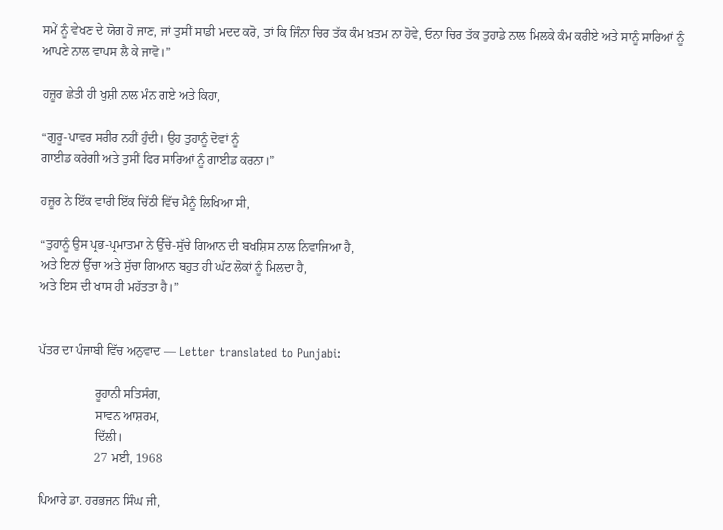ਸਮੇਂ ਨੂੰ ਵੇਖਣ ਦੇ ਯੋਗ ਹੋ ਜਾਣ, ਜਾਂ ਤੁਸੀਂ ਸਾਡੀ ਮਦਦ ਕਰੋ, ਤਾਂ ਕਿ ਜਿੰਨਾ ਚਿਰ ਤੱਕ ਕੰਮ ਖ਼ਤਮ ਨਾ ਹੋਵੇ, ਓਨਾ ਚਿਰ ਤੱਕ ਤੁਹਾਡੇ ਨਾਲ ਮਿਲਕੇ ਕੰਮ ਕਰੀਏ ਅਤੇ ਸਾਨੂੰ ਸਾਰਿਆਂ ਨੂੰ ਆਪਣੇ ਨਾਲ ਵਾਪਸ ਲੈ ਕੇ ਜਾਵੋ।”

ਹਜ਼ੂਰ ਛੇਤੀ ਹੀ ਖੁਸ਼ੀ ਨਾਲ ਮੰਨ ਗਏ ਅਤੇ ਕਿਹਾ,

“ਗੁਰੂ-ਪਾਵਰ ਸਰੀਰ ਨਹੀਂ ਹੁੰਦੀ। ਉਹ ਤੁਹਾਨੂੰ ਦੋਵਾਂ ਨੂੰ
ਗਾਈਡ ਕਰੇਗੀ ਅਤੇ ਤੁਸੀਂ ਫਿਰ ਸਾਰਿਆਂ ਨੂੰ ਗਾਈਡ ਕਰਨਾ।”

ਹਜ਼ੂਰ ਨੇ ਇੱਕ ਵਾਰੀ ਇੱਕ ਚਿੱਠੀ ਵਿੱਚ ਮੈਨੂੰ ਲਿਖਿਆ ਸੀ,

“ਤੁਹਾਨੂੰ ਉਸ ਪ੍ਰਭ-ਪ੍ਰਮਾਤਮਾ ਨੇ ਉੱਚੇ-ਸੁੱਚੇ ਗਿਆਨ ਦੀ ਬਖਸ਼ਿਸ ਨਾਲ ਨਿਵਾਜਿਆ ਹੈ,
ਅਤੇ ਇਨਾਂ ਉੱਚਾ ਅਤੇ ਸੁੱਚਾ ਗਿਆਨ ਬਹੁਤ ਹੀ ਘੱਟ ਲੋਕਾਂ ਨੂੰ ਮਿਲਦਾ ਹੈ,
ਅਤੇ ਇਸ ਦੀ ਖਾਸ ਹੀ ਮਹੱਤਤਾ ਹੈ।”


ਪੱਤਰ ਦਾ ਪੰਜਾਬੀ ਵਿੱਚ ਅਨੁਵਾਦ — Letter translated to Punjabi:

                  ਰੂਹਾਨੀ ਸਤਿਸੰਗ,
                  ਸਾਵਨ ਆਸ਼ਰਮ,
                  ਦਿੱਲੀ।
                  27 ਮਈ, 1968

ਪਿਆਰੇ ਡਾ. ਹਰਭਜਨ ਸਿੰਘ ਜੀ,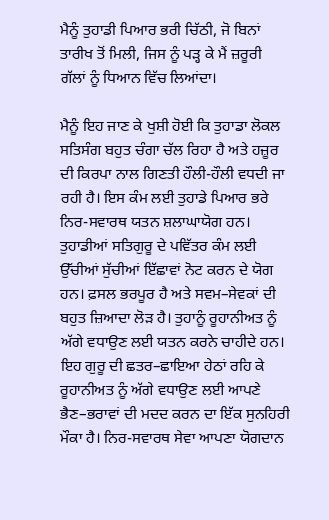ਮੈਨੂੰ ਤੁਹਾਡੀ ਪਿਆਰ ਭਰੀ ਚਿੱਠੀ, ਜੋ ਬਿਨਾਂ ਤਾਰੀਖ ਤੋਂ ਮਿਲੀ, ਜਿਸ ਨੂੰ ਪੜ੍ਹ ਕੇ ਮੈਂ ਜ਼ਰੂਰੀ ਗੱਲਾਂ ਨੂੰ ਧਿਆਨ ਵਿੱਚ ਲਿਆਂਦਾ।

ਮੈਨੂੰ ਇਹ ਜਾਣ ਕੇ ਖੁਸ਼ੀ ਹੋਈ ਕਿ ਤੁਹਾਡਾ ਲੋਕਲ ਸਤਿਸੰਗ ਬਹੁਤ ਚੰਗਾ ਚੱਲ ਰਿਹਾ ਹੈ ਅਤੇ ਹਜ਼ੂਰ ਦੀ ਕਿਰਪਾ ਨਾਲ ਗਿਣਤੀ ਹੌਲੀ-ਹੌਲੀ ਵਧਦੀ ਜਾ ਰਹੀ ਹੈ। ਇਸ ਕੰਮ ਲਈ ਤੁਹਾਡੇ ਪਿਆਰ ਭਰੇ ਨਿਰ-ਸਵਾਰਥ ਯਤਨ ਸ਼ਲਾਘਾਯੋਗ ਹਨ। ਤੁਹਾਡੀਆਂ ਸਤਿਗੁਰੂ ਦੇ ਪਵਿੱਤਰ ਕੰਮ ਲਈ ਉੱਚੀਆਂ ਸੁੱਚੀਆਂ ਇੱਛਾਵਾਂ ਨੋਟ ਕਰਨ ਦੇ ਯੋਗ ਹਨ। ਫ਼ਸਲ ਭਰਪੂਰ ਹੈ ਅਤੇ ਸਵਮ–ਸੇਵਕਾਂ ਦੀ ਬਹੁਤ ਜ਼ਿਆਦਾ ਲੋੜ ਹੈ। ਤੁਹਾਨੂੰ ਰੂਹਾਨੀਅਤ ਨੂੰ ਅੱਗੇ ਵਧਾਉਣ ਲਈ ਯਤਨ ਕਰਨੇ ਚਾਹੀਦੇ ਹਨ। ਇਹ ਗੁਰੂ ਦੀ ਛਤਰ–ਛਾਇਆ ਹੇਠਾਂ ਰਹਿ ਕੇ ਰੂਹਾਨੀਅਤ ਨੂੰ ਅੱਗੇ ਵਧਾਉਣ ਲਈ ਆਪਣੇ ਭੈਣ–ਭਰਾਵਾਂ ਦੀ ਮਦਦ ਕਰਨ ਦਾ ਇੱਕ ਸੁਨਹਿਰੀ ਮੌਕਾ ਹੈ। ਨਿਰ-ਸਵਾਰਥ ਸੇਵਾ ਆਪਣਾ ਯੋਗਦਾਨ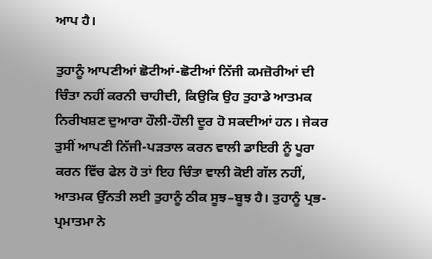ਆਪ ਹੈ।

ਤੁਹਾਨੂੰ ਆਪਣੀਆਂ ਛੋਟੀਆਂ-ਛੋਟੀਆਂ ਨਿੱਜੀ ਕਮਜ਼ੋਰੀਆਂ ਦੀ ਚਿੰਤਾ ਨਹੀਂ ਕਰਨੀ ਚਾਹੀਦੀ, ਕਿਉਕਿ ਉਹ ਤੁਹਾਡੇ ਆਤਮਕ ਨਿਰੀਖਸ਼ਣ ਦੁਆਰਾ ਹੌਲੀ-ਹੌਲੀ ਦੂਰ ਹੋ ਸਕਦੀਆਂ ਹਨ। ਜੇਕਰ ਤੁਸੀਂ ਆਪਣੀ ਨਿੱਜੀ-ਪੜਤਾਲ ਕਰਨ ਵਾਲੀ ਡਾਇਰੀ ਨੂੰ ਪੂਰਾ ਕਰਨ ਵਿੱਚ ਫੇਲ ਹੋ ਤਾਂ ਇਹ ਚਿੰਤਾ ਵਾਲੀ ਕੋਈ ਗੱਲ ਨਹੀਂ, ਆਤਮਕ ਉੱਨਤੀ ਲਈ ਤੁਹਾਨੂੰ ਠੀਕ ਸੂਝ–ਬੂਝ ਹੈ। ਤੁਹਾਨੂੰ ਪ੍ਰਭ-ਪ੍ਰਮਾਤਮਾ ਨੇ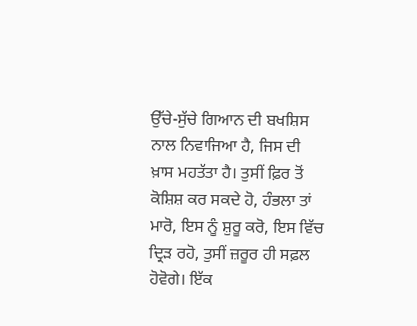ਉੱਚੇ-ਸੁੱਚੇ ਗਿਆਨ ਦੀ ਬਖਸ਼ਿਸ ਨਾਲ ਨਿਵਾਜਿਆ ਹੈ, ਜਿਸ ਦੀ ਖ਼ਾਸ ਮਹਤੱਤਾ ਹੈ। ਤੁਸੀਂ ਫ਼ਿਰ ਤੋਂ ਕੋਸ਼ਿਸ਼ ਕਰ ਸਕਦੇ ਹੋ, ਹੰਭਲਾ ਤਾਂ ਮਾਰੋ, ਇਸ ਨੂੰ ਸ਼ੁਰੂ ਕਰੋ, ਇਸ ਵਿੱਚ ਦ੍ਰਿੜ ਰਹੋ, ਤੁਸੀਂ ਜ਼ਰੂਰ ਹੀ ਸਫ਼ਲ ਹੋਵੋਗੇ। ਇੱਕ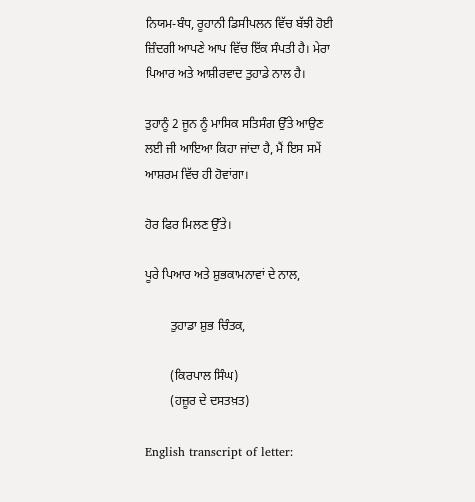ਨਿਯਮ-ਬੰਧ, ਰੂਹਾਨੀ ਡਿਸੀਪਲਨ ਵਿੱਚ ਬੱਝੀ ਹੋਈ ਜ਼ਿੰਦਗੀ ਆਪਣੇ ਆਪ ਵਿੱਚ ਇੱਕ ਸੰਪਤੀ ਹੈ। ਮੇਰਾ ਪਿਆਰ ਅਤੇ ਆਸ਼ੀਰਵਾਦ ਤੁਹਾਡੇ ਨਾਲ ਹੈ।

ਤੁਹਾਨੂੰ 2 ਜੂਨ ਨੂੰ ਮਾਸਿਕ ਸਤਿਸੰਗ ਉੱਤੇ ਆਉਣ ਲਈ ਜੀ ਆਇਆ ਕਿਹਾ ਜਾਂਦਾ ਹੈ, ਮੈਂ ਇਸ ਸਮੇਂ ਆਸ਼ਰਮ ਵਿੱਚ ਹੀ ਹੋਵਾਂਗਾ।

ਹੋਰ ਫਿਰ ਮਿਲਣ ਉੱਤੇ।

ਪੂਰੇ ਪਿਆਰ ਅਤੇ ਸ਼ੁਭਕਾਮਨਾਵਾਂ ਦੇ ਨਾਲ,

        ਤੁਹਾਡਾ ਸ਼ੁਭ ਚਿੰਤਕ,

        (ਕਿਰਪਾਲ ਸਿੰਘ)
        (ਹਜ਼ੂਰ ਦੇ ਦਸਤਖ਼ਤ)

English transcript of letter: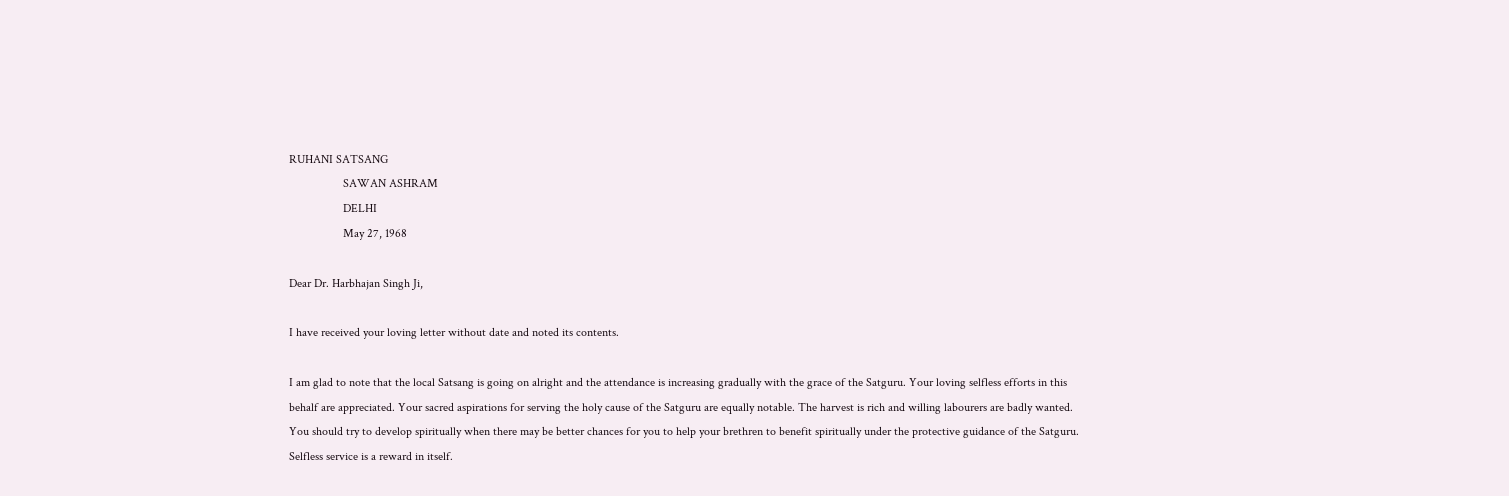RUHANI SATSANG
                  SAWAN ASHRAM
                  DELHI
                  May 27, 1968

Dear Dr. Harbhajan Singh Ji,

I have received your loving letter without date and noted its contents.

I am glad to note that the local Satsang is going on alright and the attendance is increasing gradually with the grace of the Satguru. Your loving selfless efforts in this behalf are appreciated. Your sacred aspirations for serving the holy cause of the Satguru are equally notable. The harvest is rich and willing labourers are badly wanted. You should try to develop spiritually when there may be better chances for you to help your brethren to benefit spiritually under the protective guidance of the Satguru. Selfless service is a reward in itself.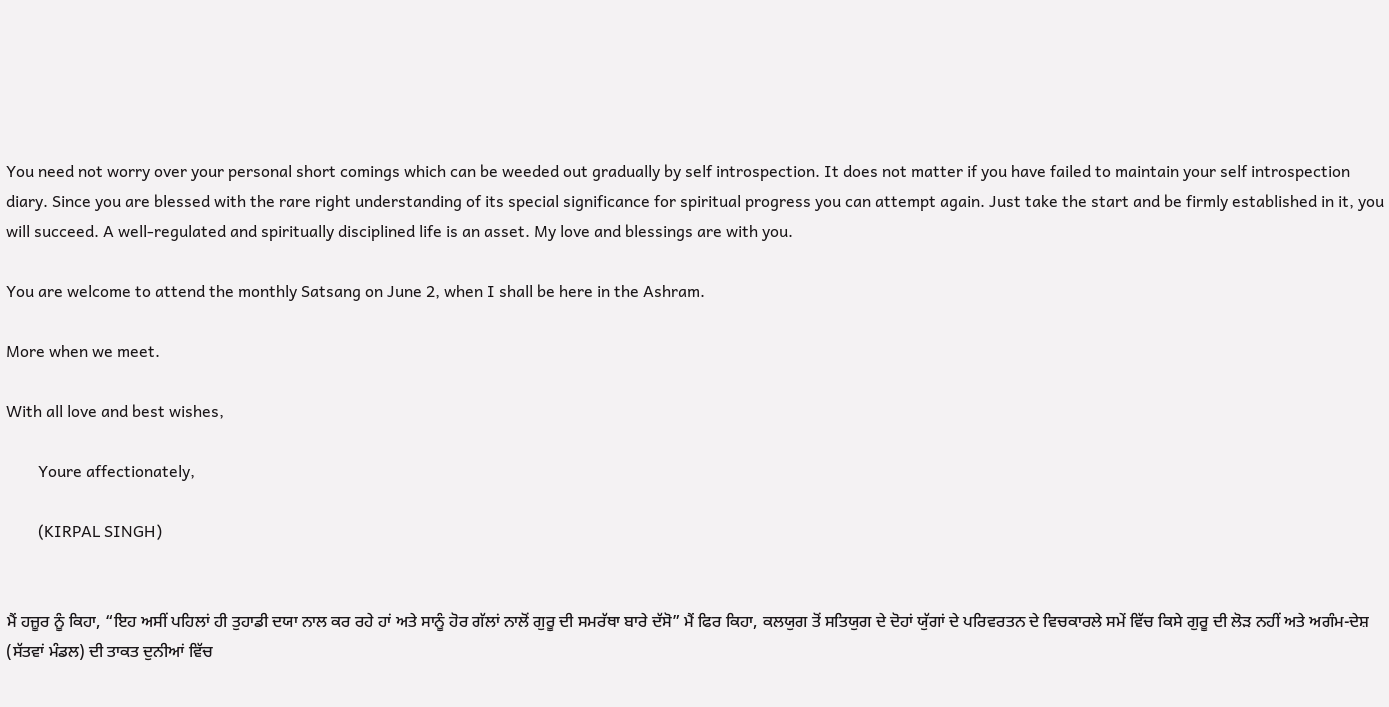You need not worry over your personal short comings which can be weeded out gradually by self introspection. It does not matter if you have failed to maintain your self introspection diary. Since you are blessed with the rare right understanding of its special significance for spiritual progress you can attempt again. Just take the start and be firmly established in it, you will succeed. A well-regulated and spiritually disciplined life is an asset. My love and blessings are with you.

You are welcome to attend the monthly Satsang on June 2, when I shall be here in the Ashram.

More when we meet.

With all love and best wishes,

        Youre affectionately,

        (KIRPAL SINGH)


ਮੈਂ ਹਜ਼ੂਰ ਨੂੰ ਕਿਹਾ, “ਇਹ ਅਸੀਂ ਪਹਿਲਾਂ ਹੀ ਤੁਹਾਡੀ ਦਯਾ ਨਾਲ ਕਰ ਰਹੇ ਹਾਂ ਅਤੇ ਸਾਨੂੰ ਹੋਰ ਗੱਲਾਂ ਨਾਲੋਂ ਗੁਰੂ ਦੀ ਸਮਰੱਥਾ ਬਾਰੇ ਦੱਸੋ” ਮੈਂ ਫਿਰ ਕਿਹਾ, ਕਲਯੁਗ ਤੋਂ ਸਤਿਯੁਗ ਦੇ ਦੋਹਾਂ ਯੁੱਗਾਂ ਦੇ ਪਰਿਵਰਤਨ ਦੇ ਵਿਚਕਾਰਲੇ ਸਮੇਂ ਵਿੱਚ ਕਿਸੇ ਗੁਰੂ ਦੀ ਲੋੜ ਨਹੀਂ ਅਤੇ ਅਗੰਮ-ਦੇਸ਼ (ਸੱਤਵਾਂ ਮੰਡਲ) ਦੀ ਤਾਕਤ ਦੁਨੀਆਂ ਵਿੱਚ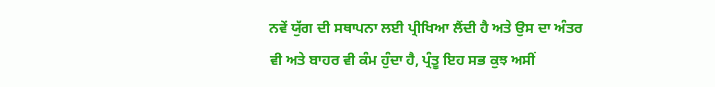ਨਵੇਂ ਯੁੱਗ ਦੀ ਸਥਾਪਨਾ ਲਈ ਪ੍ਰੀਖਿਆ ਲੈਂਦੀ ਹੈ ਅਤੇ ਉਸ ਦਾ ਅੰਤਰ ਵੀ ਅਤੇ ਬਾਹਰ ਵੀ ਕੰਮ ਹੁੰਦਾ ਹੈ, ਪ੍ਰੰਤੂ ਇਹ ਸਭ ਕੁਝ ਅਸੀਂ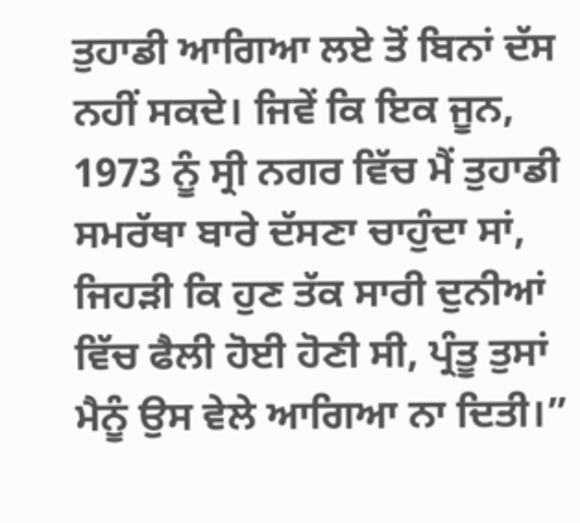ਤੁਹਾਡੀ ਆਗਿਆ ਲਏ ਤੋਂ ਬਿਨਾਂ ਦੱਸ ਨਹੀਂ ਸਕਦੇ। ਜਿਵੇਂ ਕਿ ਇਕ ਜੂਨ, 1973 ਨੂੰ ਸ੍ਰੀ ਨਗਰ ਵਿੱਚ ਮੈਂ ਤੁਹਾਡੀ ਸਮਰੱਥਾ ਬਾਰੇ ਦੱਸਣਾ ਚਾਹੁੰਦਾ ਸਾਂ, ਜਿਹੜੀ ਕਿ ਹੁਣ ਤੱਕ ਸਾਰੀ ਦੁਨੀਆਂ ਵਿੱਚ ਫੈਲੀ ਹੋਈ ਹੋਣੀ ਸੀ, ਪ੍ਰੰਤੂ ਤੁਸਾਂ ਮੈਨੂੰ ਉਸ ਵੇਲੇ ਆਗਿਆ ਨਾ ਦਿਤੀ।”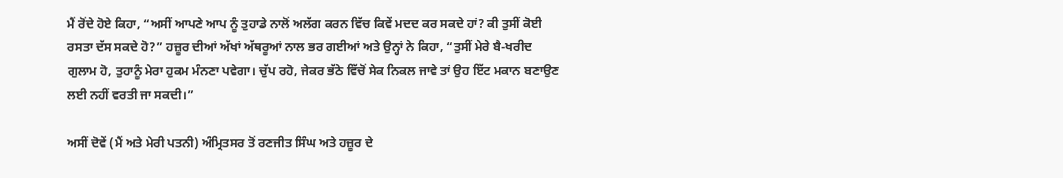ਮੈਂ ਰੋਂਦੇ ਹੋਏ ਕਿਹਾ, “ਅਸੀਂ ਆਪਣੇ ਆਪ ਨੂੰ ਤੁਹਾਡੇ ਨਾਲੋਂ ਅਲੱਗ ਕਰਨ ਵਿੱਚ ਕਿਵੇਂ ਮਦਦ ਕਰ ਸਕਦੇ ਹਾਂ? ਕੀ ਤੁਸੀਂ ਕੋਈ ਰਸਤਾ ਦੱਸ ਸਕਦੇ ਹੋ?” ਹਜ਼ੂਰ ਦੀਆਂ ਅੱਖਾਂ ਅੱਥਰੂਆਂ ਨਾਲ ਭਰ ਗਈਆਂ ਅਤੇ ਉਨ੍ਹਾਂ ਨੇ ਕਿਹਾ, “ਤੁਸੀਂ ਮੇਰੇ ਬੈ-ਖਰੀਦ ਗੁਲਾਮ ਹੋ, ਤੁਹਾਨੂੰ ਮੇਰਾ ਹੁਕਮ ਮੰਨਣਾ ਪਵੇਗਾ। ਚੁੱਪ ਰਹੋ, ਜੇਕਰ ਭੱਠੇ ਵਿੱਚੋਂ ਸੇਕ ਨਿਕਲ ਜਾਵੇ ਤਾਂ ਉਹ ਇੱਟ ਮਕਾਨ ਬਣਾਉਣ ਲਈ ਨਹੀਂ ਵਰਤੀ ਜਾ ਸਕਦੀ।”

ਅਸੀਂ ਦੋਵੇਂ (ਮੈਂ ਅਤੇ ਮੇਰੀ ਪਤਨੀ) ਅੰਮ੍ਰਿਤਸਰ ਤੋਂ ਰਣਜੀਤ ਸਿੰਘ ਅਤੇ ਹਜ਼ੂਰ ਦੇ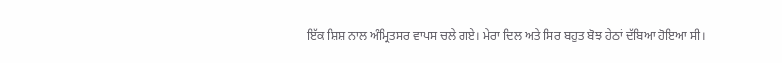ਇੱਕ ਸ਼ਿਸ਼ ਨਾਲ ਅੰਮ੍ਰਿਤਸਰ ਵਾਪਸ ਚਲੇ ਗਏ। ਮੇਰਾ ਦਿਲ ਅਤੇ ਸਿਰ ਬਹੁਤ ਬੋਝ ਹੇਠਾਂ ਦੱਬਿਆ ਹੋਇਆ ਸੀ।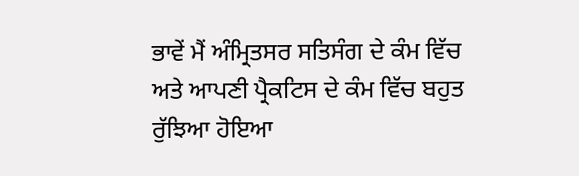ਭਾਵੇਂ ਮੈਂ ਅੰਮ੍ਰਿਤਸਰ ਸਤਿਸੰਗ ਦੇ ਕੰਮ ਵਿੱਚ ਅਤੇ ਆਪਣੀ ਪ੍ਰੈਕਟਿਸ ਦੇ ਕੰਮ ਵਿੱਚ ਬਹੁਤ ਰੁੱਝਿਆ ਹੋਇਆ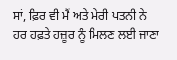ਸਾਂ, ਫ਼ਿਰ ਵੀ ਮੈਂ ਅਤੇ ਮੇਰੀ ਪਤਨੀ ਨੇ ਹਰ ਹਫ਼ਤੇ ਹਜ਼ੂਰ ਨੂੰ ਮਿਲਣ ਲਈ ਜਾਣਾ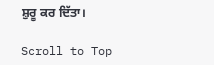ਸ਼ੁਰੂ ਕਰ ਦਿੱਤਾ।

Scroll to Top